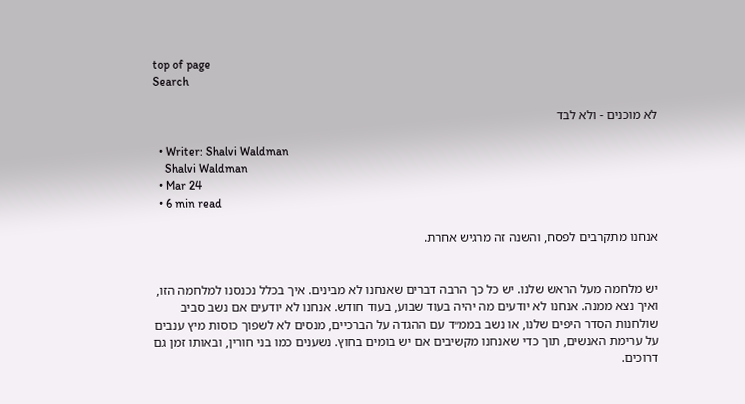top of page
Search

לא מוכנים - ולא לבד

  • Writer: Shalvi Waldman
    Shalvi Waldman
  • Mar 24
  • 6 min read

אנחנו מתקרבים לפסח, והשנה זה מרגיש אחרת.


יש מלחמה מעל הראש שלנו. יש כל כך הרבה דברים שאנחנו לא מבינים. איך בכלל נכנסנו למלחמה הזו, ואיך נצא ממנה. אנחנו לא יודעים מה יהיה בעוד שבוע, בעוד חודש. אנחנו לא יודעים אם נשב סביב שולחנות הסדר היפים שלנו, או נשב בממ״ד עם ההגדה על הברכיים, מנסים לא לשפוך כוסות מיץ ענבים על ערימת האנשים, תוך כדי שאנחנו מקשיבים אם יש בומים בחוץ. נשענים כמו בני חורין, ובאותו זמן גם דרוכים.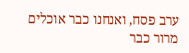ערב פסח, ואנחנו כבר אוכלים מרור כבר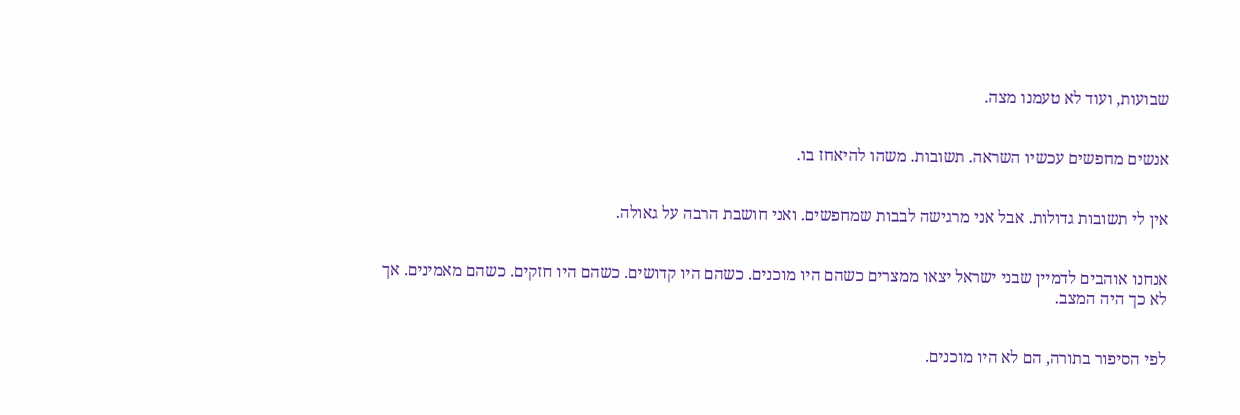שבועות, ועוד לא טעמנו מצה.


אנשים מחפשים עכשיו השראה. תשובות. משהו להיאחז בו.


אין לי תשובות גדולות. אבל אני מרגישה לבבות שמחפשים. ואני חושבת הרבה על גאולה.


אנחנו אוהבים לדמיין שבני ישראל יצאו ממצרים כשהם היו מוכנים. כשהם היו קדושים. כשהם היו חזקים. כשהם מאמינים. אך לא כך היה המצב.


לפי הסיפור בתורה, הם לא היו מוכנים.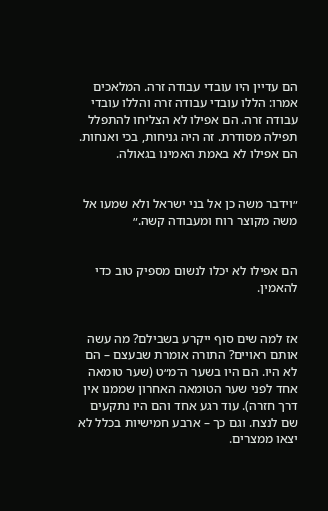הם עדיין היו עובדי עבודה זרה. המלאכים אמרו: הללו עובדי עבודה זרה והללו עובדי עבודה זרה. הם אפילו לא הצליחו להתפלל תפילה מסודרת. זה היה גניחות, בכי ואנחות. הם אפילו לא באמת האמינו בגאולה.


״וידבר משה כן אל בני ישראל ולא שמעו אל משה מקוצר רוח ומעבודה קשה.״


הם אפילו לא יכלו לנשום מספיק טוב כדי להאמין.


אז למה שים סוף ייקרע בשבילם? מה עשה אותם ראויים? התורה אומרת שבעצם – הם לא היו. הם היו בשער ה־מ״ט (שער טומאה אחד לפני שער הטומאה האחרון שממנו אין דרך חזרה). עוד רגע אחד והם היו נתקעים שם לנצח. וגם כך – ארבע חמישיות בכלל לא יצאו ממצרים.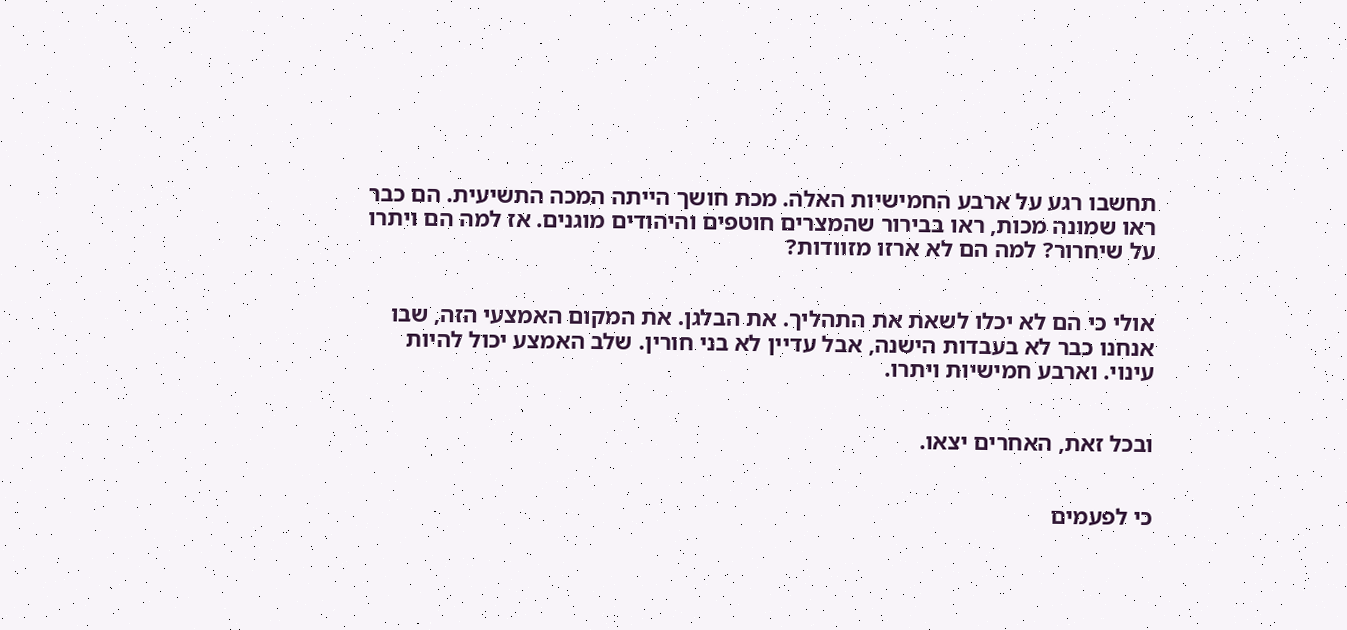תחשבו רגע על ארבע החמישיות האלה. מכת חושך הייתה המכה התשיעית. הם כבר ראו שמונה מכות, ראו בבירור שהמצרים חוטפים והיהודים מוגנים. אז למה הם ויתרו על שיחרור? למה הם לא ארזו מזוודות?


אולי כי הם לא יכלו לשאת את התהליך. את הבלגן. את המקום האמצעי הזה, שבו אנחנו כבר לא בעבדות הישנה, אבל עדיין לא בני חורין. שלב האמצע יכול להיות עינוי. וארבע חמישיות ויתרו.


ובכל זאת, האחרים יצאו.


כי לפעמים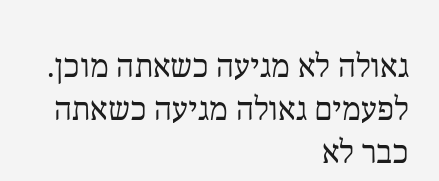גאולה לא מגיעה כשאתה מוכן. לפעמים גאולה מגיעה כשאתה כבר לא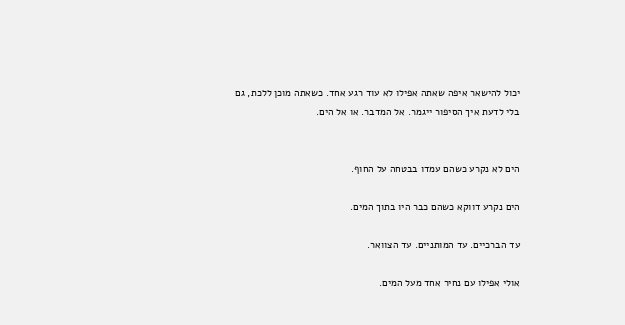יכול להישאר איפה שאתה אפילו לא עוד רגע אחד. כשאתה מוכן ללכת, גם בלי לדעת איך הסיפור ייגמר. אל המדבר. או אל הים.


הים לא נקרע כשהם עמדו בבטחה על החוף.

הים נקרע דווקא כשהם כבר היו בתוך המים.

עד הברכיים. עד המותניים. עד הצוואר.

אולי אפילו עם נחיר אחד מעל המים.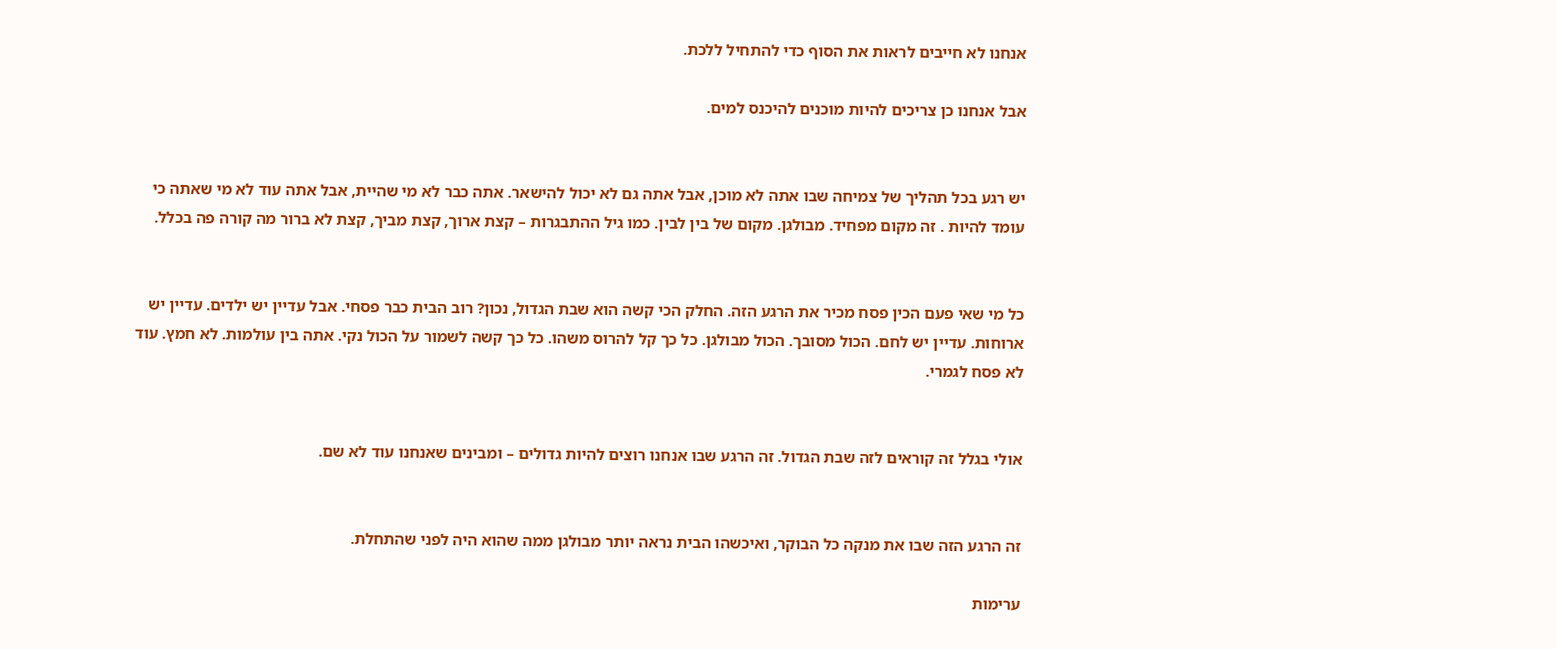אנחנו לא חייבים לראות את הסוף כדי להתחיל ללכת.

אבל אנחנו כן צריכים להיות מוכנים להיכנס למים.


יש רגע בכל תהליך של צמיחה שבו אתה לא מוכן, אבל אתה גם לא יכול להישאר. אתה כבר לא מי שהיית, אבל אתה עוד לא מי שאתה כי עומד להיות . זה מקום מפחיד. מבולגן. מקום של בין לבין. כמו גיל ההתבגרות – קצת ארוך, קצת מביך, קצת לא ברור מה קורה פה בכלל.


כל מי שאי פעם הכין פסח מכיר את הרגע הזה. החלק הכי קשה הוא שבת הגדול, נכון? רוב הבית כבר פסחי. אבל עדיין יש ילדים. עדיין יש ארוחות. עדיין יש לחם. הכול מסובך. הכול מבולגן. כל כך קל להרוס משהו. כל כך קשה לשמור על הכול נקי. אתה בין עולמות. לא חמץ. עוד לא פסח לגמרי.


אולי בגלל זה קוראים לזה שבת הגדול. זה הרגע שבו אנחנו רוצים להיות גדולים – ומבינים שאנחנו עוד לא שם.


זה הרגע הזה שבו את מנקה כל הבוקר, ואיכשהו הבית נראה יותר מבולגן ממה שהוא היה לפני שהתחלת.

ערימות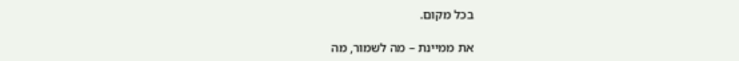בכל מקום.

את ממיינת – מה לשמור, מה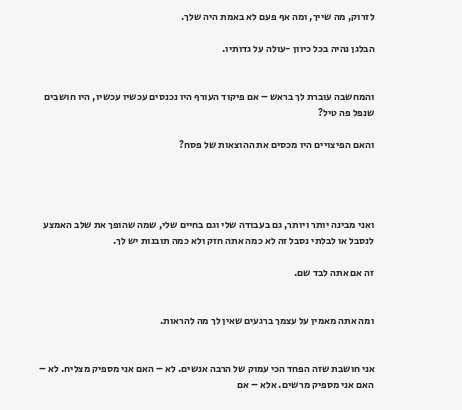לזרוק, מה שייך, ומה אף פעם לא באמת היה שלך.

הבלגן נהיה בכל כיוון -עולה על גדותיו.


והמחשבה עוברת לך בראש – אם פיקוד העורף היו נכנסים עכשיו עכשיו, היו חושבים שנפל פה טיל?

והאם הפיצויים היו מכסים את ההוצאות של פסח?




ואני מבינה יותר ויותר, גם בעבודה שלי וגם בחיים שלי, שמה שהופך את שלב האמצע לנסבל או לבלתי נסבל זה לא כמה אתה חזק ולא כמה תובנות יש לך.

זה אם אתה לבד שם.


ומה אתה מאמין על עצמך ברגעים שאין לך מה להראות.


אני חושבת שזה הפחד הכי עמוק של הרבה אנשים. לא – האם אני מספיק מצליח. לא – האם אני מספיק מרשים. אלא – אם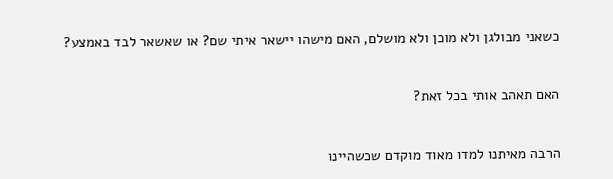כשאני מבולגן ולא מוכן ולא מושלם, האם מישהו יישאר איתי שם? או שאשאר לבד באמצע?


האם תאהב אותי בכל זאת?


הרבה מאיתנו למדו מאוד מוקדם שכשהיינו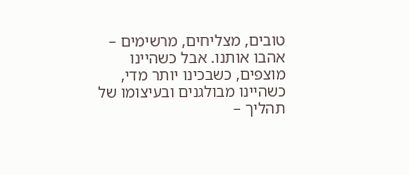טובים, מצליחים, מרשימים – אהבו אותנו. אבל כשהיינו מוצפים, כשבכינו יותר מדי, כשהיינו מבולגנים ובעיצומו של תהליך –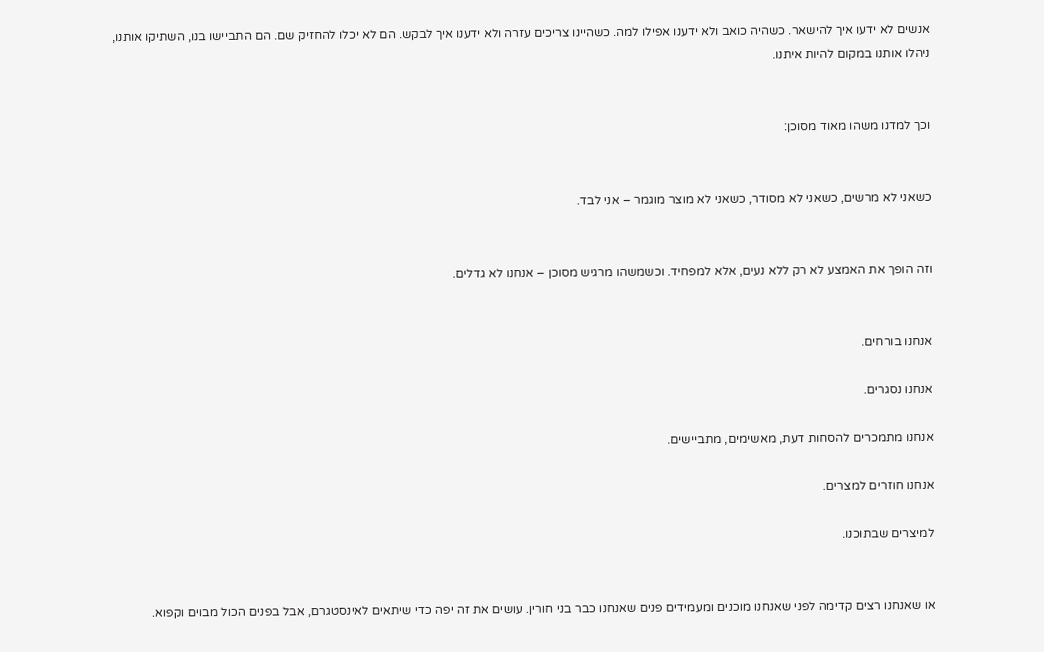אנשים לא ידעו איך להישאר. כשהיה כואב ולא ידענו אפילו למה. כשהיינו צריכים עזרה ולא ידענו איך לבקש. הם לא יכלו להחזיק שם. הם התביישו בנו, השתיקו אותנו, ניהלו אותנו במקום להיות איתנו.


וכך למדנו משהו מאוד מסוכן:


כשאני לא מרשים, כשאני לא מסודר, כשאני לא מוצר מוגמר – אני לבד.


וזה הופך את האמצע לא רק ללא נעים, אלא למפחיד. וכשמשהו מרגיש מסוכן – אנחנו לא גדלים.


אנחנו בורחים.

אנחנו נסגרים.

אנחנו מתמכרים להסחות דעת, מאשימים, מתביישים.

אנחנו חוזרים למצרים.

למיצרים שבתוכנו.


או שאנחנו רצים קדימה לפני שאנחנו מוכנים ומעמידים פנים שאנחנו כבר בני חורין. עושים את זה יפה כדי שיתאים לאינסטגרם, אבל בפנים הכול מבוים וקפוא.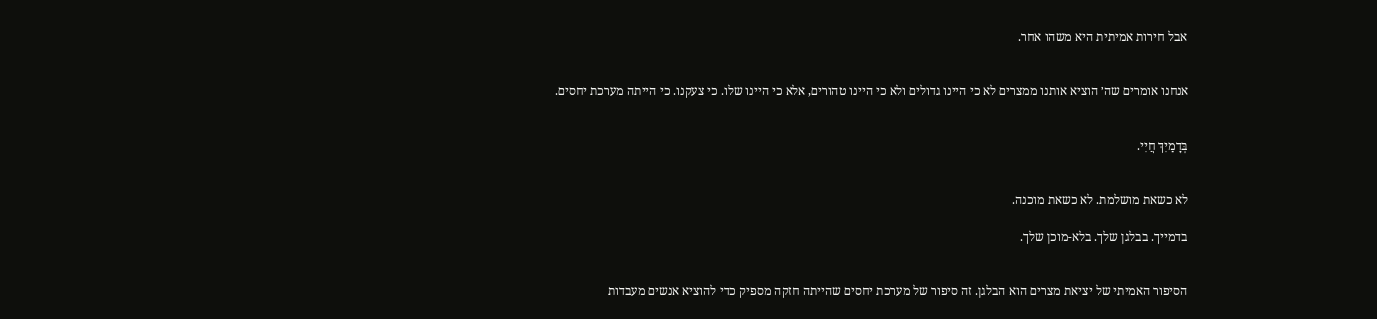אבל חירות אמיתית היא משהו אחר.


אנחנו אומרים שה׳ הוציא אותנו ממצרים לא כי היינו גדולים ולא כי היינו טהורים, אלא כי היינו שלו. כי צעקנו. כי הייתה מערכת יחסים.


בְּדָמַיִךְ חֲיִי.


לא כשאת מושלמת. לא כשאת מוכנה.

בדמייך. בבלגן שלך. בלא-מוכן שלך.


הסיפור האמיתי של יציאת מצרים הוא הבלגן. זה סיפור של מערכת יחסים שהייתה חזקה מספיק כדי להוציא אנשים מעבדות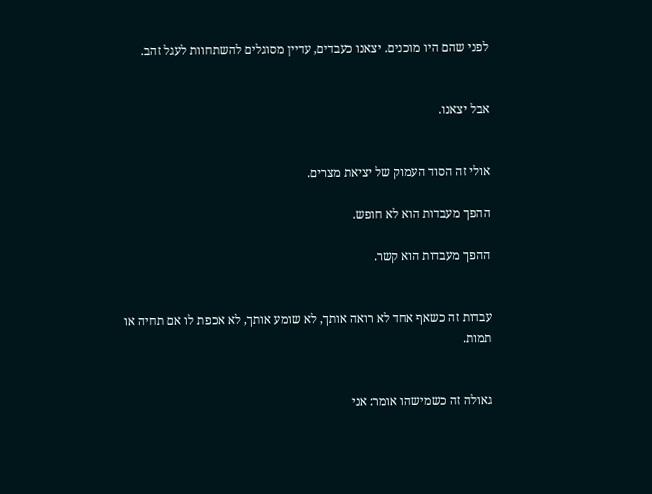לפני שהם היו מוכנים. יצאנו כעבדים, עדיין מסוגלים להשתחוות לעגל זהב.


אבל יצאנו.


אולי זה הסוד העמוק של יציאת מצרים.

ההפך מעבדות הוא לא חופש.

ההפך מעבדות הוא קשר.


עבדות זה כשאף אחד לא רואה אותך, לא שומע אותך, לא אכפת לו אם תחיה או תמות.


גאולה זה כשמישהו אומר: אני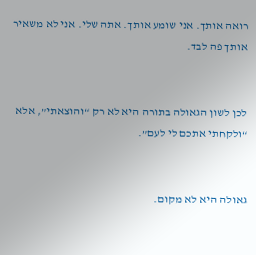רואה אותך. אני שומע אותך. אתה שלי. אני לא משאיר אותך פה לבד.


לכן לשון הגאולה בתורה היא לא רק “והוצאתי”, אלא “ולקחתי אתכם לי לעם”.


גאולה היא לא מקום.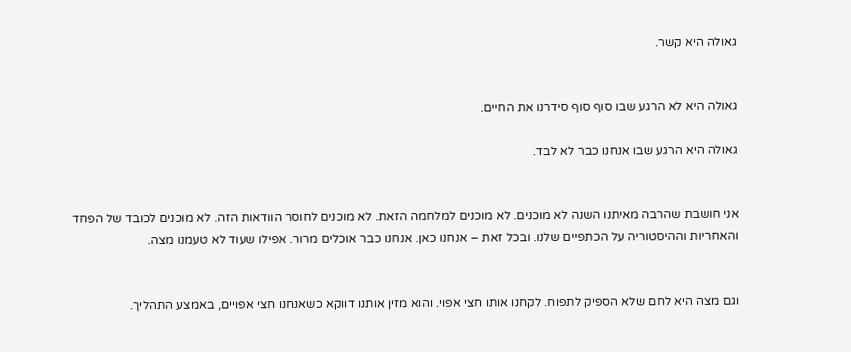גאולה היא קשר.


גאולה היא לא הרגע שבו סוף סוף סידרנו את החיים.

גאולה היא הרגע שבו אנחנו כבר לא לבד.


אני חושבת שהרבה מאיתנו השנה לא מוכנים. לא מוכנים למלחמה הזאת. לא מוכנים לחוסר הוודאות הזה. לא מוכנים לכובד של הפחד והאחריות וההיסטוריה על הכתפיים שלנו. ובכל זאת – אנחנו כאן. אנחנו כבר אוכלים מרור. אפילו שעוד לא טעמנו מצה.


וגם מצה היא לחם שלא הספיק לתפוח. לקחנו אותו חצי אפוי. והוא מזין אותנו דווקא כשאנחנו חצי אפויים, באמצע התהליך.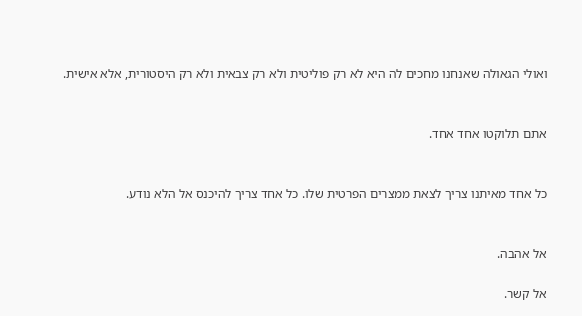ואולי הגאולה שאנחנו מחכים לה היא לא רק פוליטית ולא רק צבאית ולא רק היסטורית, אלא אישית.


אתם תלוקטו אחד אחד.


כל אחד מאיתנו צריך לצאת ממצרים הפרטית שלו. כל אחד צריך להיכנס אל הלא נודע.


אל אהבה.

אל קשר.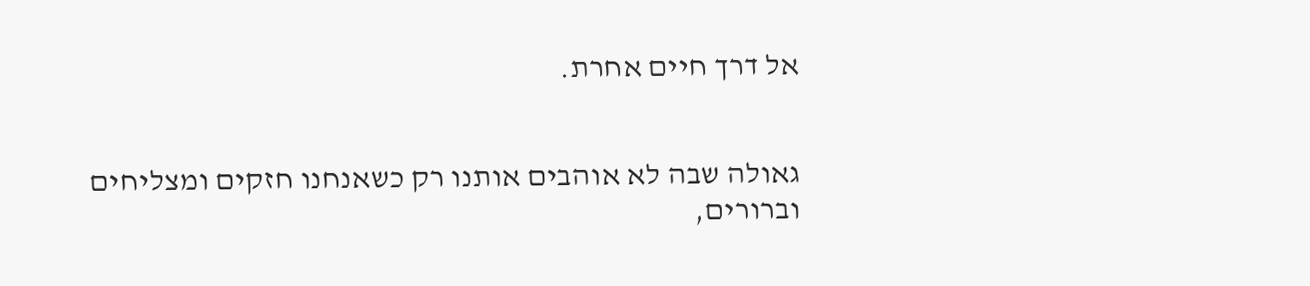אל דרך חיים אחרת.


גאולה שבה לא אוהבים אותנו רק כשאנחנו חזקים ומצליחים וברורים,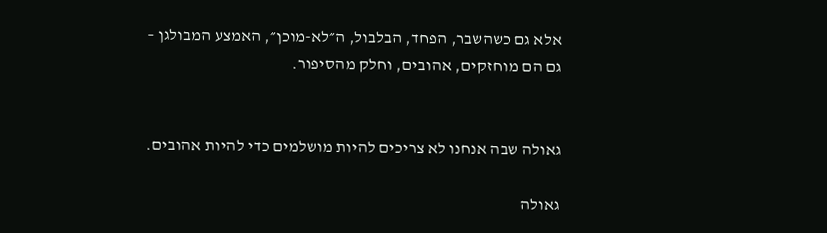אלא גם כשהשבר, הפחד, הבלבול, ה״לא-מוכן״, האמצע המבולגן – גם הם מוחזקים, אהובים, וחלק מהסיפור.


גאולה שבה אנחנו לא צריכים להיות מושלמים כדי להיות אהובים.

גאולה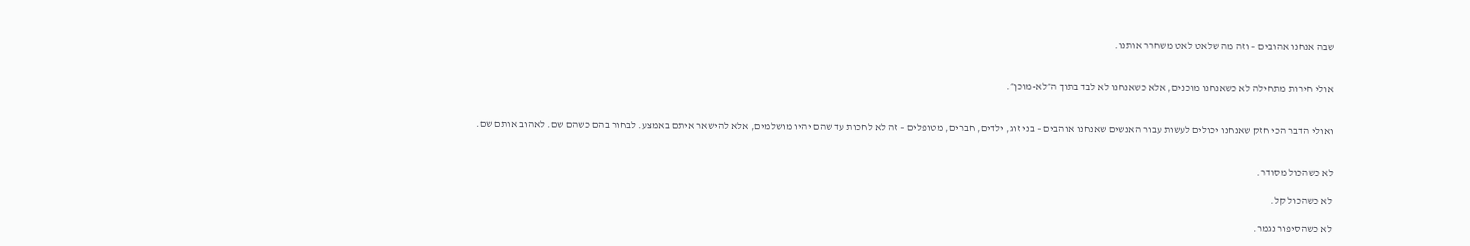שבה אנחנו אהובים – וזה מה שלאט לאט משחרר אותנו.


אולי חירות מתחילה לא כשאנחנו מוכנים, אלא כשאנחנו לא לבד בתוך ה״לא-מוכן״.


ואולי הדבר הכי חזק שאנחנו יכולים לעשות עבור האנשים שאנחנו אוהבים – בני זוג, ילדים, חברים, מטופלים – זה לא לחכות עד שהם יהיו מושלמים, אלא להישאר איתם באמצע. לבחור בהם כשהם שם. לאהוב אותם שם.


לא כשהכול מסודר.

לא כשהכול קל.

לא כשהסיפור נגמר.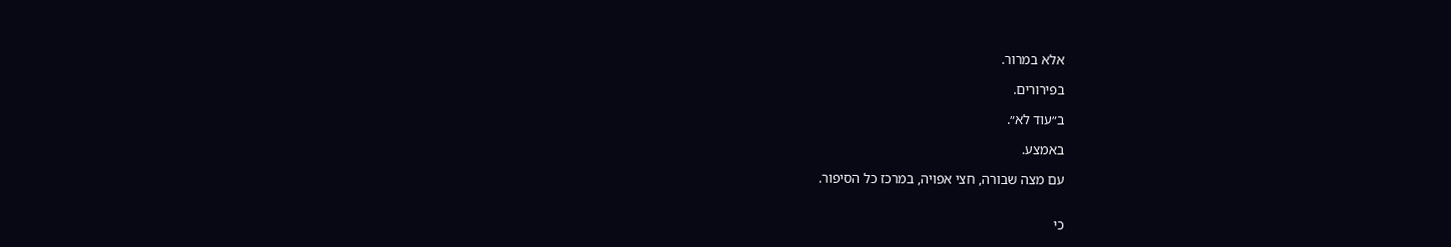אלא במרור.

בפירורים.

ב״עוד לא״.

באמצע.

עם מצה שבורה, חצי אפויה, במרכז כל הסיפור.


כי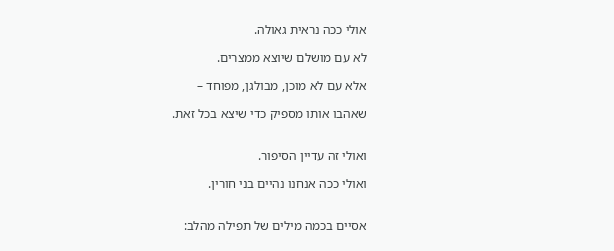אולי ככה נראית גאולה.

לא עם מושלם שיוצא ממצרים.

אלא עם לא מוכן, מבולגן, מפוחד –

שאהבו אותו מספיק כדי שיצא בכל זאת.


ואולי זה עדיין הסיפור.

ואולי ככה אנחנו נהיים בני חורין.


אסיים בכמה מילים של תפילה מהלב: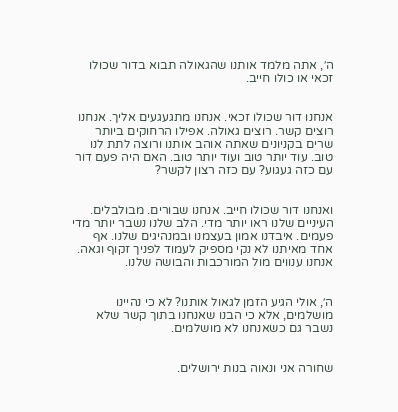ה׳, אתה מלמד אותנו שהגאולה תבוא בדור שכולו זכאי או כולו חייב.


אנחנו דור שכולו זכאי. אנחנו מתגעגעים אליך. אנחנו רוצים קשר. רוצים גאולה. אפילו הרחוקים ביותר שרים בקניונים שאתה אוהב אותנו ורוצה לתת לנו טוב. עוד יותר טוב ועוד יותר טוב. האם היה פעם דור עם כזה געגוע? עם כזה רצון לקשר?


ואנחנו דור שכולו חייב. אנחנו שבורים. מבולבלים. העיניים שלנו ראו יותר מדי. הלב שלנו נשבר יותר מדי פעמים. איבדנו אמון בעצמנו ובמנהיגים שלנו. אף אחד מאיתנו לא נקי מספיק לעמוד לפניך זקוף וגאה. אנחנו ענווים מול המורכבות והבושה שלנו.


ה׳, אולי הגיע הזמן לגאול אותנו? לא כי נהיינו מושלמים, אלא כי הבנו שאנחנו בתוך קשר שלא נשבר גם כשאנחנו לא מושלמים.


שחורה אני ונאוה בנות ירושלים.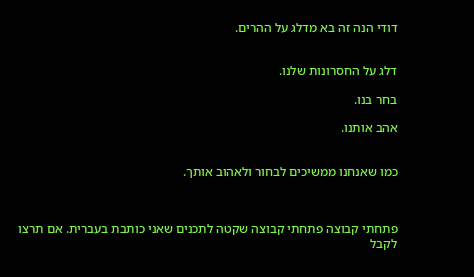דודי הנה זה בא מדלג על ההרים.


דלג על החסרונות שלנו.

בחר בנו.

אהב אותנו.


כמו שאנחנו ממשיכים לבחור ולאהוב אותך.



פתחתי קבוצה פתחתי קבוצה שקטה לתכנים שאני כותבת בעברית. אם תרצו לקבל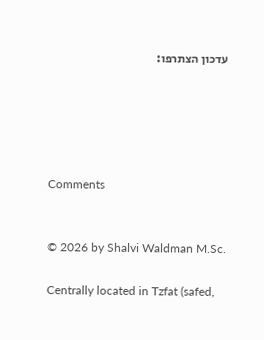עדכון הצתרפו:





Comments


© 2026 by Shalvi Waldman M.Sc.

Centrally located in Tzfat (safed,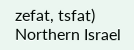zefat, tsfat) Northern Israel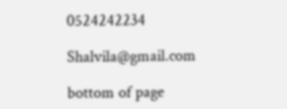0524242234

Shalvila@gmail.com

bottom of page